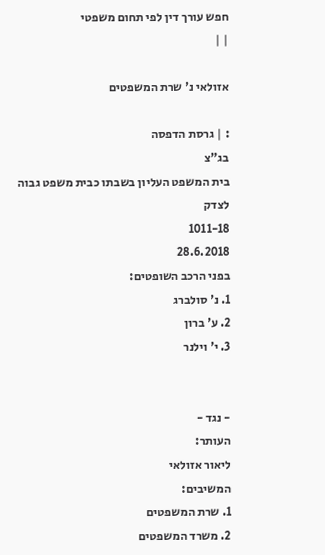חפש עורך דין לפי תחום משפטי
| |

אזולאי נ' שרת המשפטים

: | גרסת הדפסה
בג"צ
בית המשפט העליון בשבתו כבית משפט גבוה לצדק
1011-18
28.6.2018
בפני הרכב השופטים:
1. נ' סולברג
2. ע' ברון
3. י' וילנר


- נגד -
העותר:
ליאור אזולאי
המשיבים:
1. שרת המשפטים
2. משרד המשפטים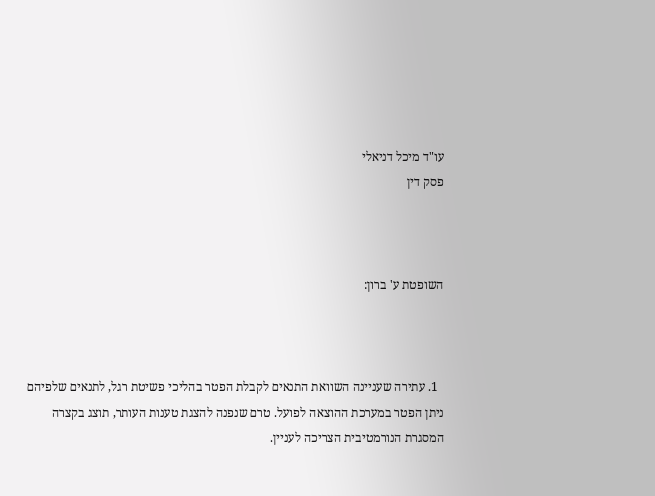עו"ד מיכל דניאלי
פסק דין



השופטת ע' ברון:



  1. עתירה שעניינה השוואת התנאים לקבלת הפטר בהליכי פשיטת רגל, לתנאים שלפיהם ניתן הפטר במערכת ההוצאה לפועל. טרם שנפנה להצגת טענות העותר, תוצג בקצרה המסגרת הנורמטיבית הצריכה לעניין.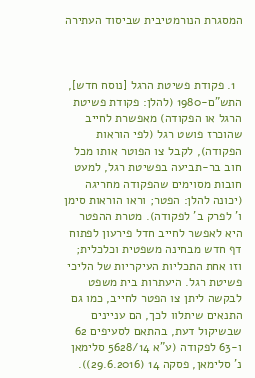המסגרת הנורמטיבית שביסוד העתירה



  1. פקודת פשיטת הרגל [נוסח חדש], התש"ם-1980 (להלן: פקודת פשיטת הרגל או הפקודה) מאפשרת לחייב שהוכרז פושט רגל (לפי הוראות הפקודה), לקבל צו הפוטר אותו מכל חוב בר-תביעה בפשיטת רגל, למעט חובות מסוימים שהפקודה מחריגה (יכונה להלן: הפטר; וראו הוראות סימן ו' לפרק ב' לפקודה). מטרת ההפטר היא לאפשר לחייב חדל פירעון לפתוח דף חדש מבחינה משפטית וכלכלית; וזו אחת התכליות העיקריות של הליכי פשיטת רגל. היעתרות בית משפט לבקשה ליתן צו הפטר לחייב, כמו גם התנאים שיתלוו לכך, הם עניינים שבשיקול דעת, בהתאם לסעיפים 62 ו-63 לפקודה (ע"א 5628/14 סלימאן נ' סלימאן, פסקה 14 (29.6.2016)).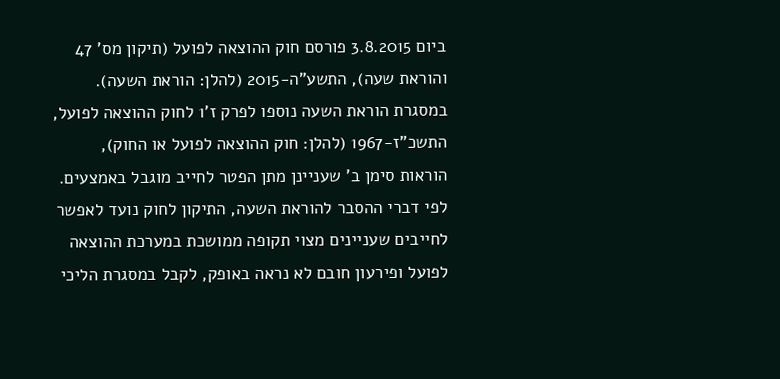ביום 3.8.2015 פורסם חוק ההוצאה לפועל (תיקון מס' 47 והוראת שעה), התשע"ה-2015 (להלן: הוראת השעה). במסגרת הוראת השעה נוספו לפרק ז'1 לחוק ההוצאה לפועל, התשכ"ז-1967 (להלן: חוק ההוצאה לפועל או החוק), הוראות סימן ב' שעניינן מתן הפטר לחייב מוגבל באמצעים. לפי דברי ההסבר להוראת השעה, התיקון לחוק נועד לאפשר לחייבים שעניינים מצוי תקופה ממושכת במערכת ההוצאה לפועל ופירעון חובם לא נראה באופק, לקבל במסגרת הליכי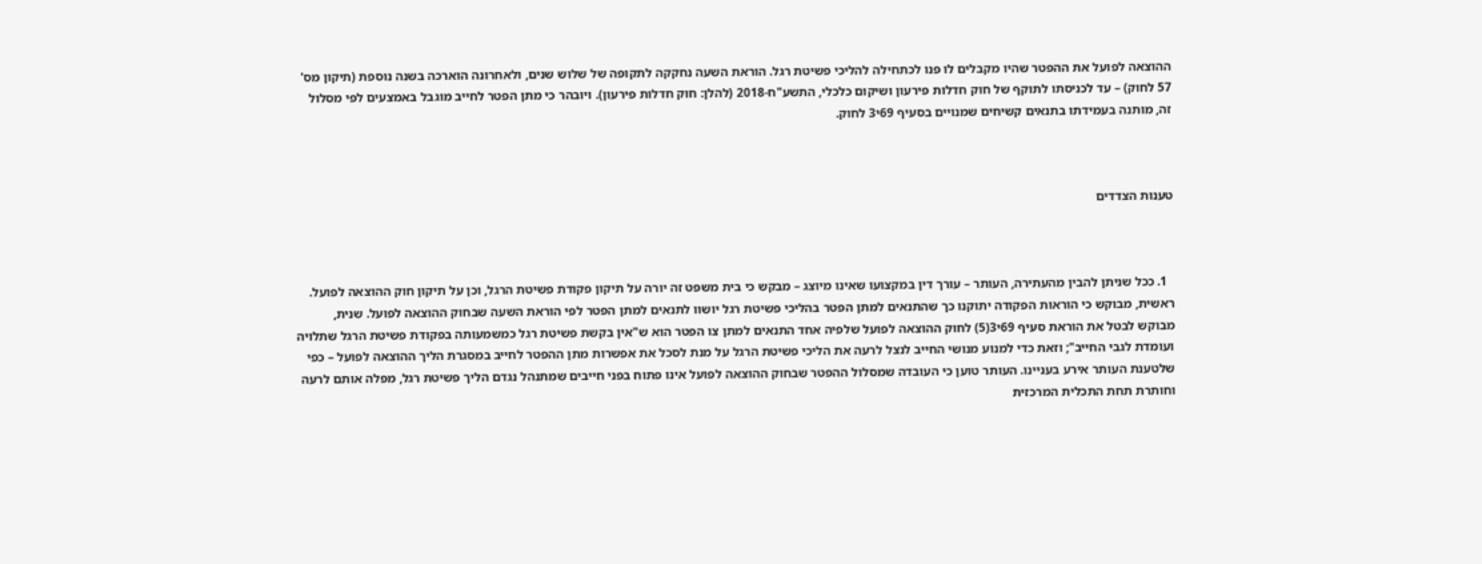ההוצאה לפועל את ההפטר שהיו מקבלים לו פנו לכתחילה להליכי פשיטת רגל. הוראת השעה נחקקה לתקופה של שלוש שנים, ולאחרונה הוארכה בשנה נוספת (תיקון מס' 57 לחוק) – עד לכניסתו לתוקף של חוק חדלות פירעון ושיקום כלכלי, התשע"ח-2018 (להלן: חוק חדלות פירעון). ויובהר כי מתן הפטר לחייב מוגבל באמצעים לפי מסלול זה, מותנה בעמידתו בתנאים קשיחים שמנויים בסעיף 69י3 לחוק.



טענות הצדדים



  1. ככל שניתן להבין מהעתירה, העותר – עורך דין במקצועו שאינו מיוצג – מבקש כי בית משפט זה יורה על תיקון פקודת פשיטת הרגל, וכן על תיקון חוק ההוצאה לפועל. ראשית, מבוקש כי הוראות הפקודה יתוקנו כך שהתנאים למתן הפטר בהליכי פשיטת רגל יושוו לתנאים למתן הפטר לפי הוראת השעה שבחוק ההוצאה לפועל. שנית, מבוקש לבטל את הוראת סעיף 69י3(5) לחוק ההוצאה לפועל שלפיה אחד התנאים למתן צו הפטר הוא ש"אין בקשת פשיטת רגל כמשמעותה בפקודת פשיטת הרגל שתלויה ועומדת לגבי החייב"; וזאת כדי למנוע מנושי החייב לנצל לרעה את הליכי פשיטת הרגל על מנת לסכל את אפשרות מתן ההפטר לחייב במסגרת הליך ההוצאה לפועל – כפי שלטענת העותר אירע בעניינו. העותר טוען כי העובדה שמסלול ההפטר שבחוק ההוצאה לפועל אינו פתוח בפני חייבים שמתנהל נגדם הליך פשיטת רגל, מפלה אותם לרעה וחותרת תחת התכלית המרכזית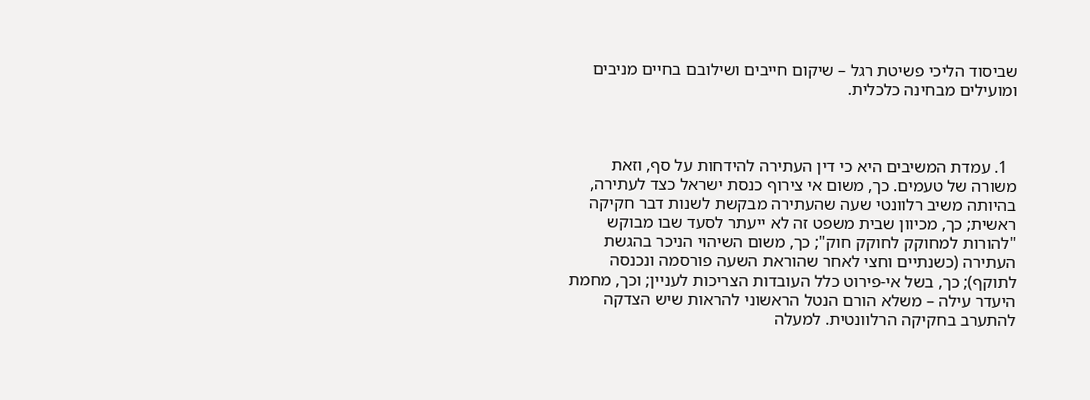שביסוד הליכי פשיטת רגל – שיקום חייבים ושילובם בחיים מניבים ומועילים מבחינה כלכלית.



  1. עמדת המשיבים היא כי דין העתירה להידחות על סף, וזאת משורה של טעמים. כך, משום אי צירוף כנסת ישראל כצד לעתירה, בהיותה משיב רלוונטי שעה שהעתירה מבקשת לשנות דבר חקיקה ראשית; כך, מכיוון שבית משפט זה לא ייעתר לסעד שבו מבוקש "להורות למחוקק לחוקק חוק"; כך, משום השיהוי הניכר בהגשת העתירה (כשנתיים וחצי לאחר שהוראת השעה פורסמה ונכנסה לתוקף); כך, בשל אי-פירוט כלל העובדות הצריכות לעניין; וכך, מחמת היעדר עילה – משלא הורם הנטל הראשוני להראות שיש הצדקה להתערב בחקיקה הרלוונטית. למעלה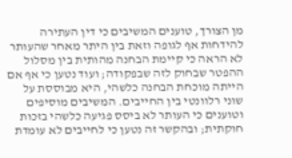מן הצורך, טוענים המשיבים כי דין העתירה להידחות אף לגופה וזאת בין היתר מאחר שהעותר לא הראה כי קיימת הבחנה מהותית בין מסלול ההפטר שבחוק לזה שבפקודה; ועוד נטען כי אף אם הייתה מוכחת הבחנה כלשהי, היא מבוססת על שוני רלוונטי בין החייבים. המשיבים מוסיפים וטוענים כי העותר לא ביסס פגיעה כלשהי בזכות חוקתית; ובהקשר זה נטען כי לחייבים לא עומדת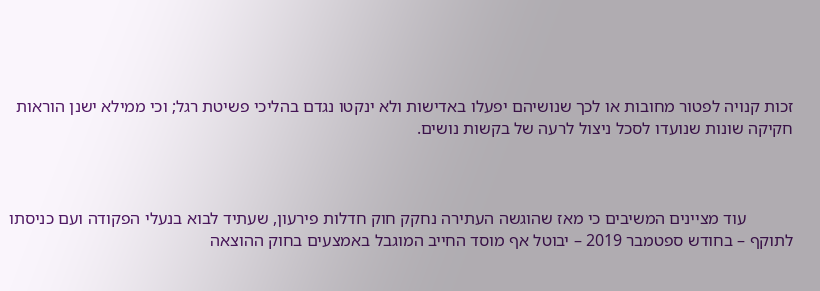זכות קנויה לפטור מחובות או לכך שנושיהם יפעלו באדישות ולא ינקטו נגדם בהליכי פשיטת רגל; וכי ממילא ישנן הוראות חקיקה שונות שנועדו לסכל ניצול לרעה של בקשות נושים.



           עוד מציינים המשיבים כי מאז שהוגשה העתירה נחקק חוק חדלות פירעון, שעתיד לבוא בנעלי הפקודה ועם כניסתו לתוקף – בחודש ספטמבר 2019 – יבוטל אף מוסד החייב המוגבל באמצעים בחוק ההוצאה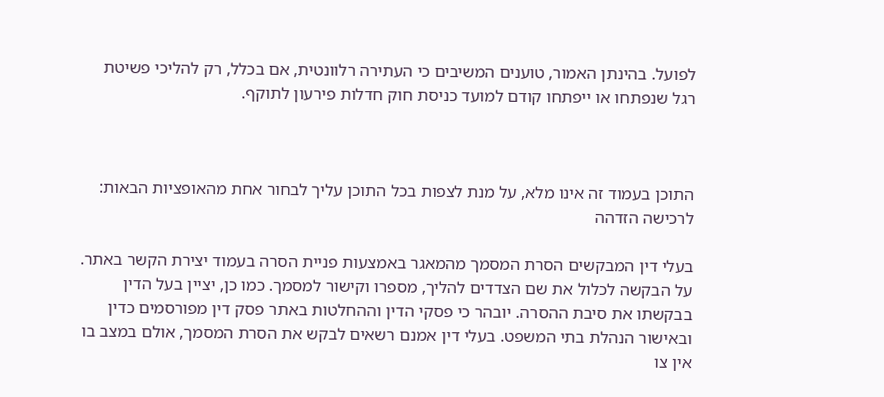לפועל. בהינתן האמור, טוענים המשיבים כי העתירה רלוונטית, אם בכלל, רק להליכי פשיטת רגל שנפתחו או ייפתחו קודם למועד כניסת חוק חדלות פירעון לתוקף.



התוכן בעמוד זה אינו מלא, על מנת לצפות בכל התוכן עליך לבחור אחת מהאופציות הבאות:
לרכישה הזדהה

בעלי דין המבקשים הסרת המסמך מהמאגר באמצעות פניית הסרה בעמוד יצירת הקשר באתר. על הבקשה לכלול את שם הצדדים להליך, מספרו וקישור למסמך. כמו כן, יציין בעל הדין בבקשתו את סיבת ההסרה. יובהר כי פסקי הדין וההחלטות באתר פסק דין מפורסמים כדין ובאישור הנהלת בתי המשפט. בעלי דין אמנם רשאים לבקש את הסרת המסמך, אולם במצב בו אין צו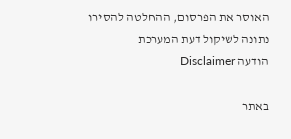האוסר את הפרסום, ההחלטה להסירו נתונה לשיקול דעת המערכת
הודעה Disclaimer

באתר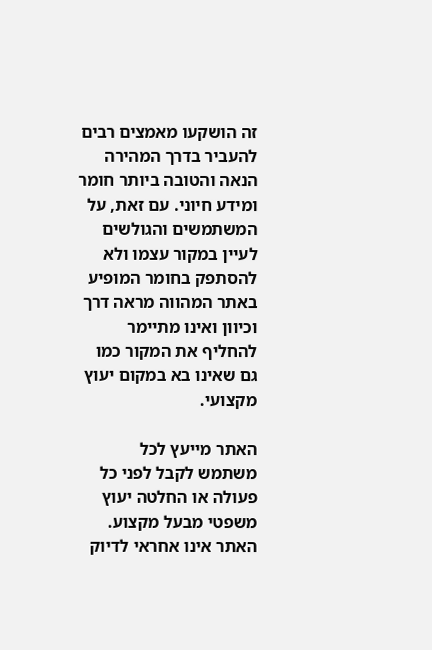זה הושקעו מאמצים רבים להעביר בדרך המהירה הנאה והטובה ביותר חומר ומידע חיוני. עם זאת, על המשתמשים והגולשים לעיין במקור עצמו ולא להסתפק בחומר המופיע באתר המהווה מראה דרך וכיוון ואינו מתיימר להחליף את המקור כמו גם שאינו בא במקום יעוץ מקצועי.

האתר מייעץ לכל משתמש לקבל לפני כל פעולה או החלטה יעוץ משפטי מבעל מקצוע. האתר אינו אחראי לדיוק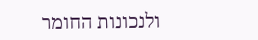ולנכונות החומר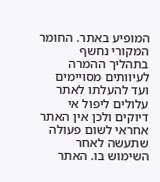המופיע באתר. החומר המקורי נחשף בתהליך ההמרה לעיוותים מסויימים ועד להעלתו לאתר עלולים ליפול אי דיוקים ולכן אין האתר אחראי לשום פעולה שתעשה לאחר השימוש בו. האתר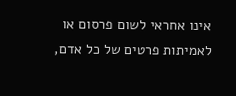אינו אחראי לשום פרסום או לאמיתות פרטים של כל אדם,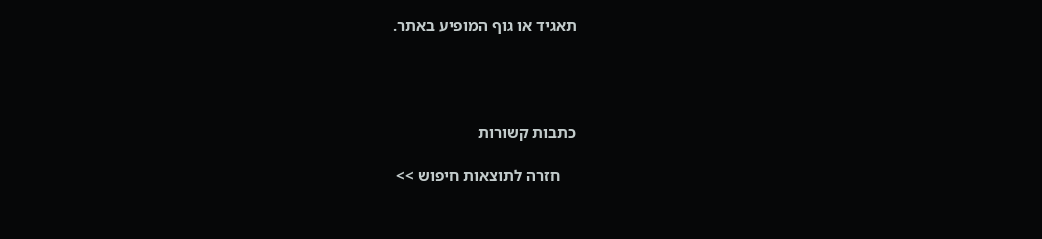תאגיד או גוף המופיע באתר.




כתבות קשורות

    חזרה לתוצאות חיפוש >>